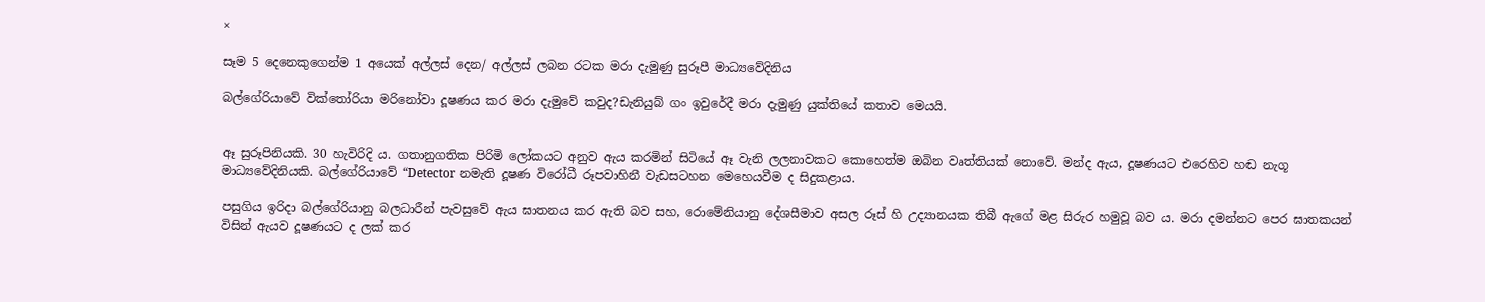×

සෑම 5 දෙනෙකුගෙන්ම 1 අයෙක් අල්ලස් දෙන/ අල්ලස් ලබන රටක මරා දැමුණු සුරූපී මාධ්‍යවේදිනිය

බල්ගේරියාවේ වික්තෝරියා මරිනෝවා දූෂණය කර මරා දැමුවේ කවුද?ඩැනියුබ් ගං ඉවුරේදී මරා දැමුණු යුක්තියේ කතාව මෙයයි.


ඈ සුරූපිනියකි. 30 හැවිරිදි ය. ගතානුගතික පිරිමි ලෝකයට අනුව ඇය කරමින් සිටියේ ඈ වැනි ලලනාවකට කොහෙත්ම ඔබින වෘත්තියක් නොවේ. මන්ද ඇය, දූෂණයට එරෙහිව හඬ නැගූ මාධ්‍යවේදිනියකි. බල්ගේරියාවේ “Detector නමැති දූෂණ විරෝධී රූපවාහිනී වැඩසටහන මෙහෙයවීම ද සිදුකළාය.

පසුගිය ඉරිදා බල්ගේරියානු බලධාරීන් පැවසුවේ ඇය ඝාතනය කර ඇති බව සහ, රොමේනියානු දේශසීමාව අසල රූස් හි උද්‍යානයක තිබී ඇගේ මළ සිරුර හමුවූ බව ය. මරා දමන්නට පෙර ඝාතකයන් විසින් ඇයව දූෂණයට ද ලක් කර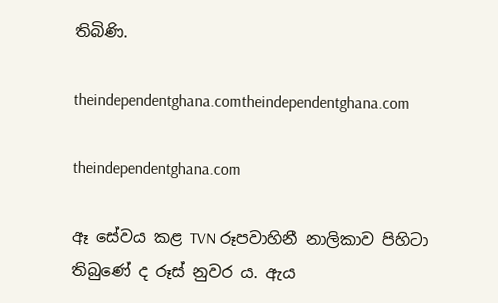තිබිණි.

theindependentghana.comtheindependentghana.com

theindependentghana.com

ඈ සේවය කළ TVN රූපවාහිනී නාලිකාව පිහිටා තිබුණේ ද රූස් නුවර ය. ඇය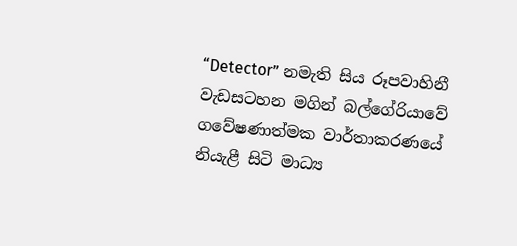“Detector” නමැති සිය රූපවාහිනී වැඩසටහන මගින් බල්ගේරියාවේ ගවේෂණාත්මක වාර්තාකරණයේ නියැළී සිටි මාධ්‍ය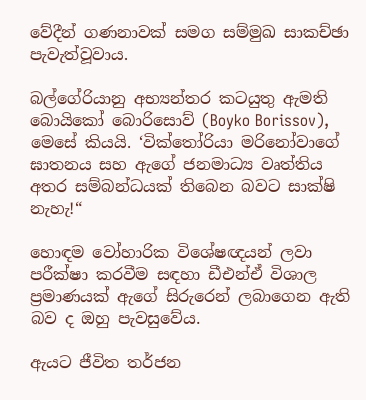වේදීන් ගණනාවක් සමග සම්මුඛ සාකච්ඡා පැවැත්වූවාය.

බල්ගේරියානු අභ්‍යන්තර කටයුතු ඇමති බොයිකෝ බොරිසොව් (Boyko Borissov), මෙසේ කියයි. ‘වික්තෝරියා මරිනෝවාගේ ඝාතනය සහ ඇගේ ජනමාධ්‍ය වෘත්තිය අතර සම්බන්ධයක් තිබෙන බවට සාක්ෂි නැහැ!“

හොඳම වෝහාරික විශේෂඥයන් ලවා පරීක්ෂා කරවීම සඳහා ඩීඑන්ඒ විශාල ප්‍රමාණයක් ඇගේ සිරුරෙන් ලබාගෙන ඇති බව ද ඔහු පැවසුවේය.

ඇයට ජීවිත තර්ජන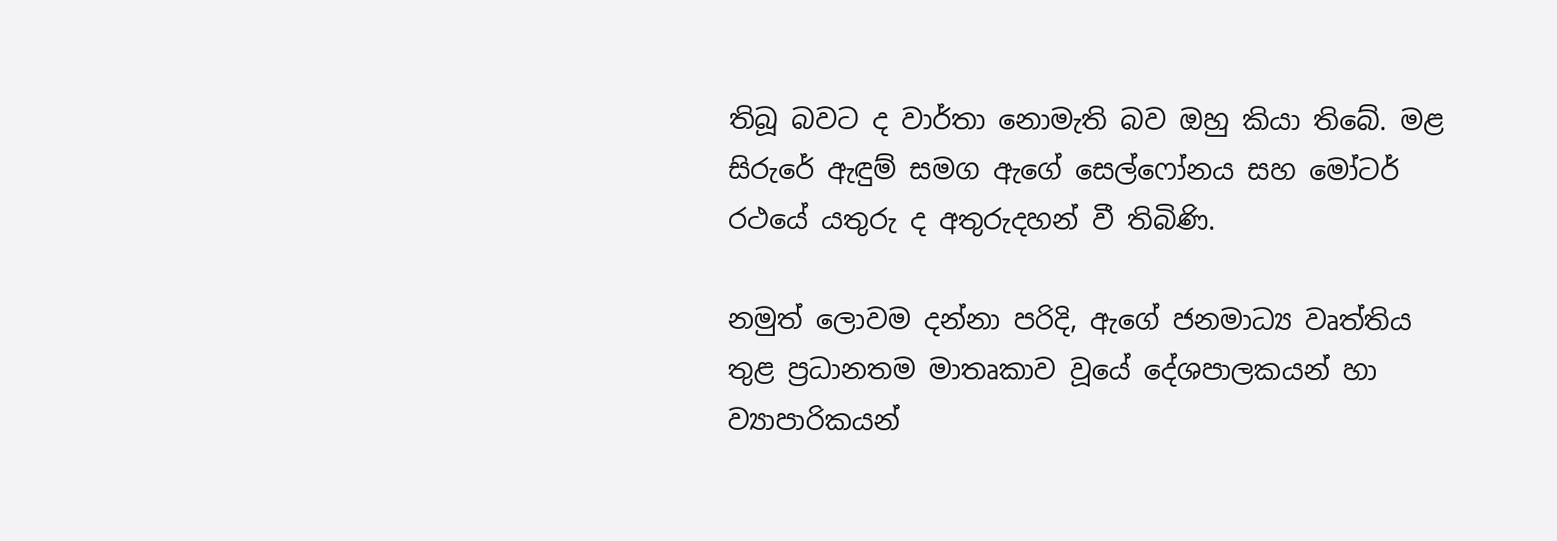තිබූ බවට ද වාර්තා නොමැති බව ඔහු කියා තිබේ. මළ සිරුරේ ඇඳුම් සමග ඇගේ සෙල්ෆෝනය සහ මෝටර් රථයේ යතුරු ද අතුරුදහන් වී තිබිණි.

නමුත් ලොවම දන්නා පරිදි, ඇගේ ජනමාධ්‍ය වෘත්තිය තුළ ප්‍රධානතම මාතෘකාව වූයේ දේශපාලකයන් හා ව්‍යාපාරිකයන්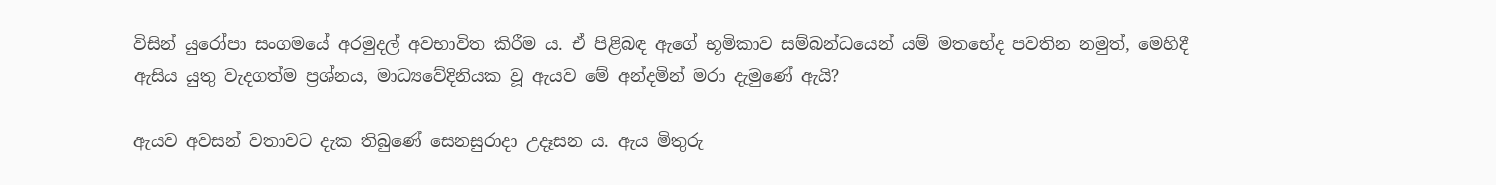විසින් යුරෝපා සංගමයේ අරමුදල් අවභාවිත කිරීම ය. ඒ පිළිබඳ ඇගේ භූමිකාව සම්බන්ධයෙන් යම් මතභේද පවතින නමුත්, මෙහිදී ඇසිය යුතු වැදගත්ම ප්‍රශ්නය, මාධ්‍යවේදිනියක වූ ඇයව මේ අන්දමින් මරා දැමුණේ ඇයි?

ඇයව අවසන් වතාවට දැක තිබුණේ සෙනසුරාදා උදෑසන ය. ඇය මිතුරු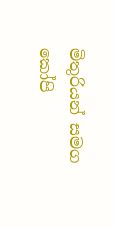මිතුරියන් සමග කෝපි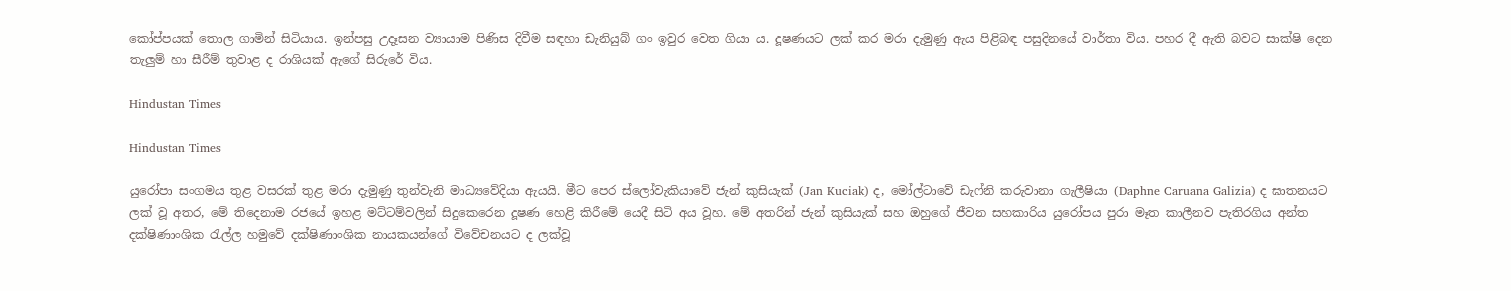කෝප්පයක් තොල ගාමින් සිටියාය. ඉන්පසු උදෑසන ව්‍යායාම පිණිස දිවීම සඳහා ඩැනියුබ් ගං ඉවුර වෙත ගියා ය. දූෂණයට ලක් කර මරා දැමුණු ඇය පිළිබඳ පසුදිනයේ වාර්තා විය. පහර දී ඇති බවට සාක්ෂි දෙන තැලුම් හා සීරීම් තුවාළ ද රාශියක් ඇගේ සිරුරේ විය.

Hindustan Times

Hindustan Times

යුරෝපා සංගමය තුළ වසරක් තුළ මරා දැමුණු තුන්වැනි මාධ්‍යවේදියා ඇයයි. මීට පෙර ස්ලෝවැකියාවේ ජැන් කුසියැක් (Jan Kuciak) ද, මෝල්ටාවේ ඩැෆ්නි කරුවානා ගැලීෂියා (Daphne Caruana Galizia) ද ඝාතනයට ලක් වූ අතර, මේ තිදෙනාම රජයේ ඉහළ මට්ටම්වලින් සිදුකෙරෙන දූෂණ හෙළි කිරීමේ යෙදී සිටි අය වූහ. මේ අතරින් ජැන් කුසියැක් සහ ඔහුගේ ජීවන සහකාරිය යුරෝපය පුරා මෑත කාලීනව පැතිරගිය අන්ත දක්ෂිණාංශික රැල්ල හමුවේ දක්ෂිණාංශික නායකයන්ගේ විවේචනයට ද ලක්වූ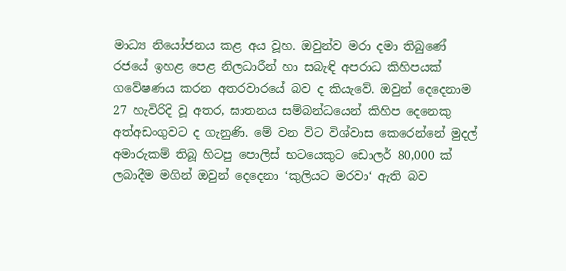මාධ්‍ය නියෝජනය කළ අය වූහ. ඔවුන්ව මරා දමා තිබුණේ රජයේ ඉහළ පෙළ නිලධාරීන් හා සබැඳි අපරාධ කිහිපයක් ගවේෂණය කරන අතරවාරයේ බව ද කියැවේ. ඔවුන් දෙදෙනාම 27 හැවිරිදි වූ අතර, ඝාතනය සම්බන්ධයෙන් කිහිප දෙනෙකු අත්අඩංගුවට ද ගැනුණි. මේ වන විට විශ්වාස කෙරෙන්නේ මුදල් අමාරුකම් තිබූ හිටපු පොලිස් භටයෙකුට ඩොලර් 80,000 ක් ලබාදීම මගින් ඔවුන් දෙදෙනා ‘කුලියට මරවා‘ ඇති බව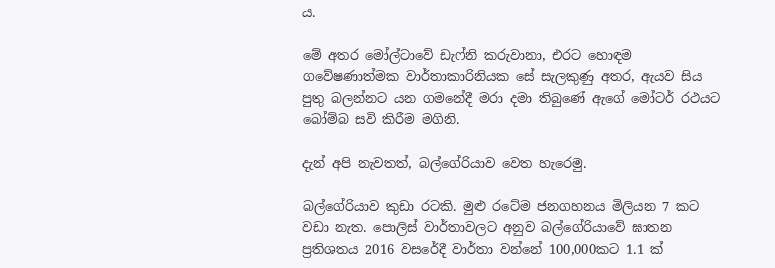ය.

මේ අතර මෝල්ටාවේ ඩැෆ්නි කරුවානා, එරට හොඳම ගවේෂණාත්මක වාර්තාකාරිනියක සේ සැලකුණු අතර, ඇයව සිය පුතු බලන්නට යන ගමනේදී මරා දමා තිබුණේ ඇගේ මෝටර් රථයට බෝම්බ සවි කිරීම මගිනි.

දැන් අපි නැවතත්, බල්ගේරියාව වෙත හැරෙමු.

බල්ගේරියාව කුඩා රටකි. මුළු රටේම ජනගහනය මිලියන 7 කට වඩා නැත. පොලිස් වාර්තාවලට අනුව බල්ගේරියාවේ ඝාතන ප්‍රතිශතය 2016 වසරේදී වාර්තා වන්නේ 100,000කට 1.1 ක්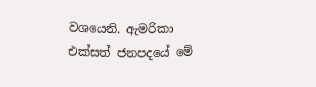වශයෙනි. ඇමරිකා එක්සත් ජනපදයේ මේ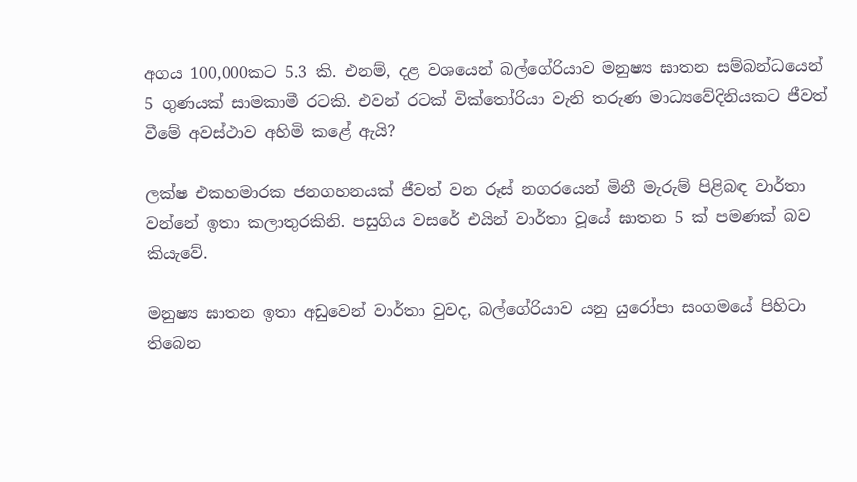අගය 100,000කට 5.3 කි. එනම්, දළ වශයෙන් බල්ගේරියාව මනුෂ්‍ය ඝාතන සම්බන්ධයෙන් 5 ගුණයක් සාමකාමී රටකි. එවන් රටක් වික්තෝරියා වැනි තරුණ මාධ්‍යවේදිනියකට ජීවත් වීමේ අවස්ථාව අහිමි කළේ ඇයි?

ලක්ෂ එකහමාරක ජනගහනයක් ජීවත් වන රූස් නගරයෙන් මිනී මැරුම් පිළිබඳ වාර්තා වන්නේ ඉතා කලාතුරකිනි. පසුගිය වසරේ එයින් වාර්තා වූයේ ඝාතන 5 ක් පමණක් බව කියැවේ.

මනුෂ්‍ය ඝාතන ඉතා අඩුවෙන් වාර්තා වුවද, බල්ගේරියාව යනු යුරෝපා සංගමයේ පිහිටා තිබෙන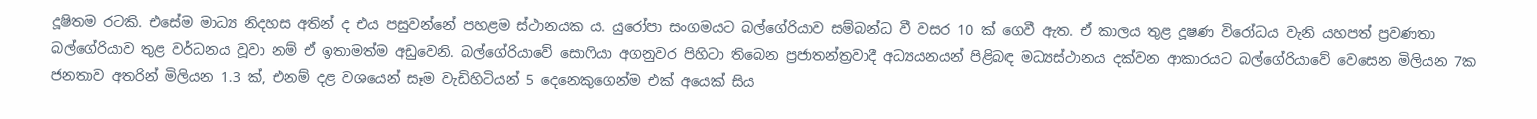දූෂිතම රටකි. එසේම මාධ්‍ය නිදහස අතින් ද එය පසුවන්නේ පහළම ස්ථානයක ය. යුරෝපා සංගමයට බල්ගේරියාව සම්බන්ධ වී වසර 10 ක් ගෙවී ඇත. ඒ කාලය තුළ දූෂණ විරෝධය වැනි යහපත් ප්‍රවණතා බල්ගේරියාව තුළ වර්ධනය වූවා නම් ඒ ඉතාමත්ම අඩුවෙනි. බල්ගේරියාවේ සොෆියා අගනුවර පිහිටා තිබෙන ප්‍රජාතන්ත්‍රවාදී අධ්‍යයනයන් පිළිබඳ මධ්‍යස්ථානය දක්වන ආකාරයට බල්ගේරියාවේ වෙසෙන මිලියන 7ක ජනතාව අතරින් මිලියන 1.3 ක්, එනම් දළ වශයෙන් සෑම වැඩිහිටියන් 5 දෙනෙකුගෙන්ම එක් අයෙක් සිය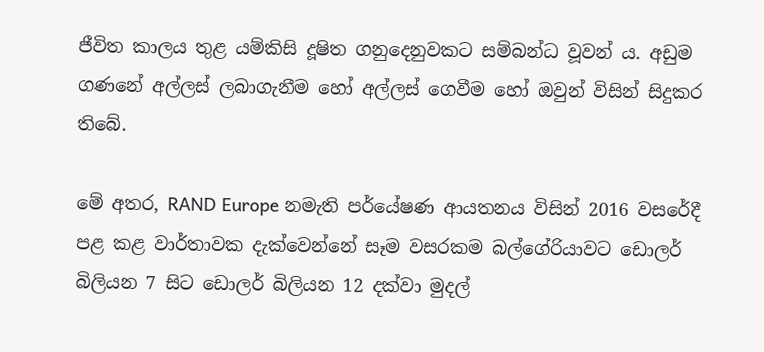ජීවිත කාලය තුළ යම්කිසි දූෂිත ගනුදෙනුවකට සම්බන්ධ වූවන් ය. අඩුම ගණනේ අල්ලස් ලබාගැනීම හෝ අල්ලස් ගෙවීම හෝ ඔවුන් විසින් සිදුකර තිබේ.

මේ අතර, RAND Europe නමැති පර්යේෂණ ආයතනය විසින් 2016 වසරේදී පළ කළ වාර්තාවක දැක්වෙන්නේ සෑම වසරකම බල්ගේරියාවට ඩොලර් බිලියන 7 සිට ඩොලර් බිලියන 12 දක්වා මුදල්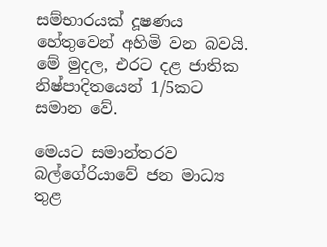සම්භාරයක් දූෂණය හේතුවෙන් අහිමි වන බවයි. මේ මුදල, එරට දළ ජාතික නිෂ්පාදිතයෙන් 1/5කට සමාන වේ.

මෙයට සමාන්තරව බල්ගේරියාවේ ජන මාධ්‍ය තුළ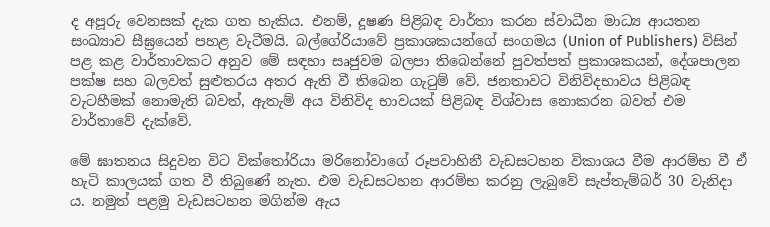ද අපූරු වෙනසක් දැක ගත හැකිය. එනම්, දූෂණ පිළිබඳ වාර්තා කරන ස්වාධීන මාධ්‍ය ආයතන සංඛ්‍යාව සීඝ්‍රයෙන් පහළ වැටීමයි. බල්ගේරියාවේ ප්‍රකාශකයන්ගේ සංගමය (Union of Publishers) විසින් පළ කළ වාර්තාවකට අනුව මේ සඳහා සෘජුවම බලපා තිබෙන්නේ පුවත්පත් ප්‍රකාශකයන්, දේශපාලන පක්ෂ සහ බලවත් සුළුතරය අතර ඇති වී තිබෙන ගැටුම් වේ. ජනතාවට විනිවිදභාවය පිළිබඳ වැටහීමක් නොමැති බවත්, ඇතැම් අය විනිවිද භාවයක් පිළිබඳ විශ්වාස නොකරන බවත් එම වාර්තාවේ දැක්වේ.

මේ ඝාතනය සිදුවන විට වික්තෝරියා මරිනෝවාගේ රූපවාහිනී වැඩසටහන විකාශය වීම ආරම්භ වී ඒ හැටි කාලයක් ගත වී තිබුණේ නැත. එම වැඩසටහන ආරම්භ කරනු ලැබුවේ සැප්තැම්බර් 30 වැනිදා ය. නමුත් පළමු වැඩසටහන මගින්ම ඇය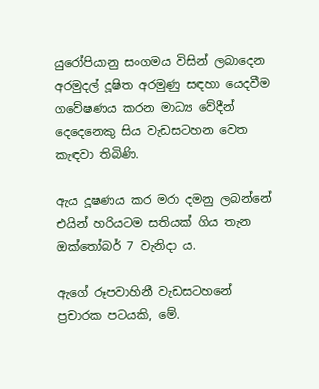යුරෝපියානු සංගමය විසින් ලබාදෙන අරමුදල් දූෂිත අරමුණු සඳහා යෙදවීම ගවේෂණය කරන මාධ්‍ය වේදීන් දෙදෙනෙකු සිය වැඩසටහන වෙත කැඳවා තිබිණි.

ඇය දූෂණය කර මරා දමනු ලබන්නේ එයින් හරියටම සතියක් ගිය තැන ඔක්තෝබර් 7 වැනිදා ය.

ඇගේ රූපවාහිනී වැඩසටහනේ ප්‍රචාරක පටයකි, මේ.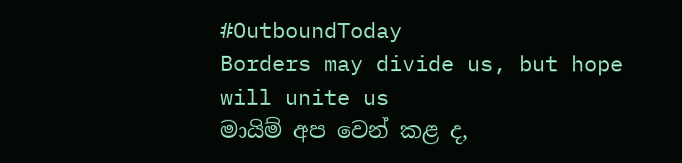#OutboundToday
Borders may divide us, but hope will unite us
මායිම් අප වෙන් කළ ද,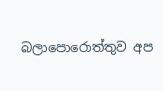බලාපොරොත්තුව අප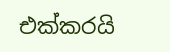එක්කරයි